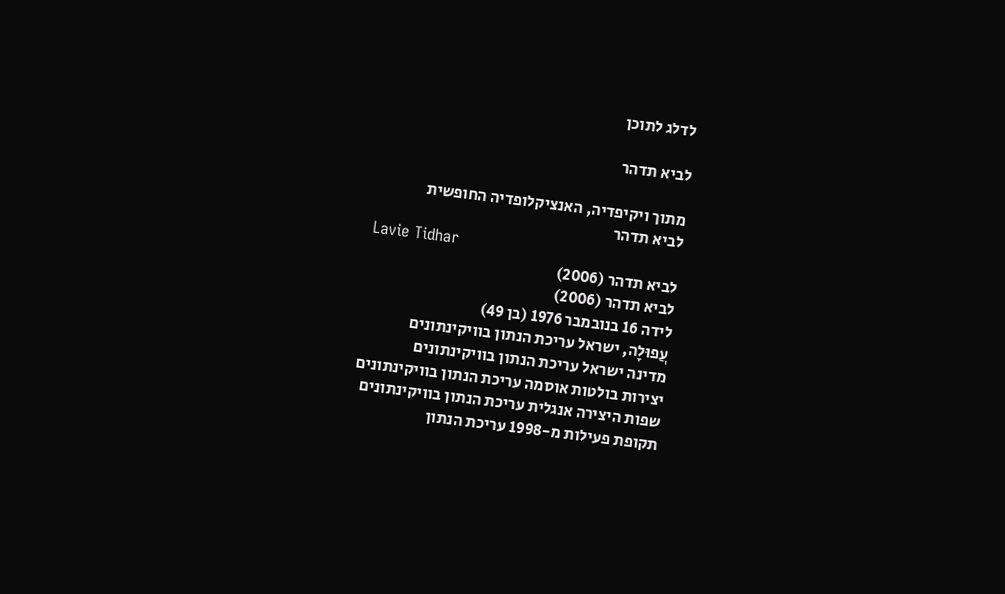לדלג לתוכן

לביא תדהר

מתוך ויקיפדיה, האנציקלופדיה החופשית
לביא תדהר
Lavie Tidhar
לביא תדהר (2006)
לביא תדהר (2006)
לידה 16 בנובמבר 1976 (בן 49)
עֲפוּלָה, ישראל עריכת הנתון בוויקינתונים
מדינה ישראל עריכת הנתון בוויקינתונים
יצירות בולטות אוסמה עריכת הנתון בוויקינתונים
שפות היצירה אנגלית עריכת הנתון בוויקינתונים
תקופת פעילות מ-1998 עריכת הנתון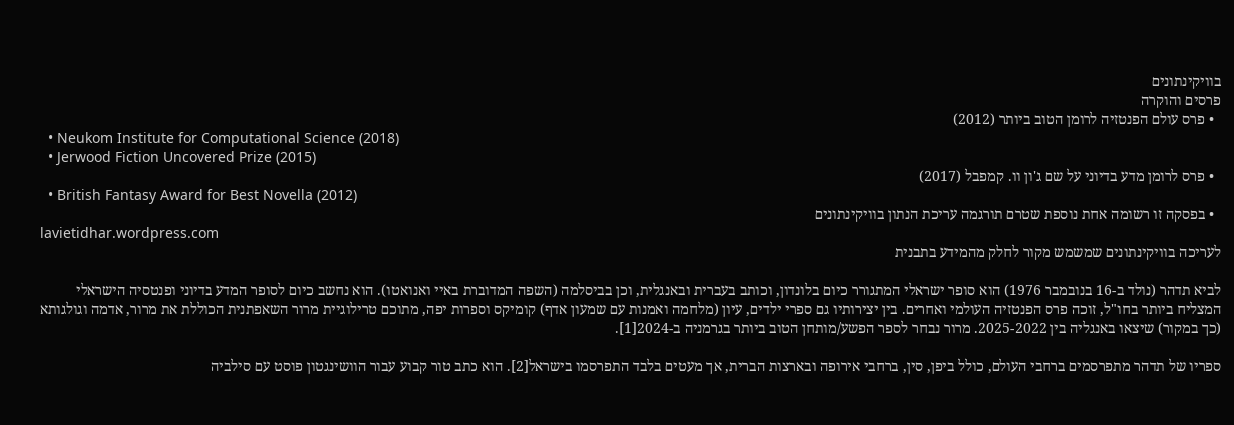בוויקינתונים
פרסים והוקרה
  • פרס עולם הפנטזיה לרומן הטוב ביותר (2012)
  • Neukom Institute for Computational Science (2018)
  • Jerwood Fiction Uncovered Prize (2015)
  • פרס לרומן מדע בדיוני על שם ג'ון וו. קמפבל (2017)
  • British Fantasy Award for Best Novella (2012)
  • בפסקה זו רשומה אחת נוספת שטרם תורגמה עריכת הנתון בוויקינתונים
lavietidhar.wordpress.com
לעריכה בוויקינתונים שמשמש מקור לחלק מהמידע בתבנית

לביא תדהר (נולד ב-16 בנובמבר 1976) הוא סופר ישראלי המתגורר כיום בלונדון, וכותב בעברית ובאנגלית, וכן בביסלמה (השפה המדוברת באיי ואנואטו). הוא נחשב כיום לסופר המדע בדיוני ופנטסיה הישראלי המצליח ביותר בחו"ל, זוכה פרס הפנטזיה העולמי ואחרים. בין יצירותיו גם ספרי ילדים, עיון (מלחמה ואמנות עם שמעון אדף) קומיקס וספרות יפה, מתוכם טרילוגיית מרור השאפתנית הכוללת את מרור, אדמה וגולגותא (כך במקור) שיצאו באנגליה בין 2025-2022. מרור נבחר לספר הפשע/מותחן הטוב ביותר בגרמניה ב-2024[1].

ספריו של תדהר מתפרסמים ברחבי העולם, כולל ביפן, סין, ברחבי אירופה ובארצות הברית, אך מעטים בלבד התפרסמו בישראל[2]. הוא כתב טור קבוע עבור הוושינגטון פוסט עם סילביה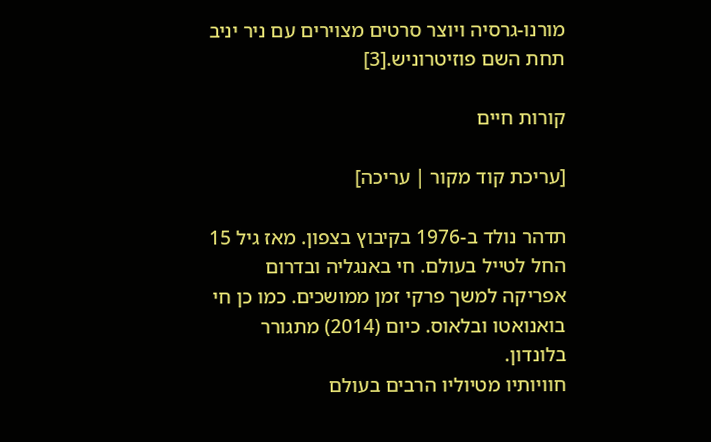מורנו-גרסיה ויוצר סרטים מצוירים עם ניר יניב תחת השם פוזיטרוניש.[3]

קורות חיים

[עריכת קוד מקור | עריכה]

תדהר נולד ב-1976 בקיבוץ בצפון. מאז גיל 15 החל לטייל בעולם. חי באנגליה ובדרום אפריקה למשך פרקי זמן ממושכים. כמו כן חי בואנואטו ובלאוס. כיום (2014) מתגורר בלונדון.
חוויותיו מטיוליו הרבים בעולם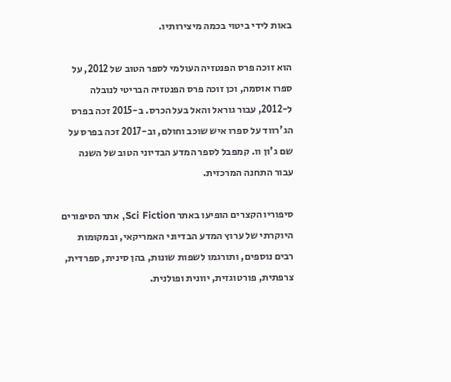באות לידי ביטוי בכמה מיצירותיו.

הוא זוכה פרס הפנטזיה העולמי לספר הטוב של 2012, על ספרו אוסמה, וכן זוכה פרס הפנטזיה הבריטי לנובלה ל-2012, עבור גוראל והאל בעל הכרס. ב-2015 זכה בפרס הג'רווד על ספרו איש שוכב וחולם, וב-2017 זכה בפרס על שם ג'ון וו. קמפבל לספר המדע הבדיוני הטוב של השנה עבור התחנה המרכזית.

סיפוריו הקצרים הופיעו באתר Sci Fiction, אתר הסיפורים היוקרתי של ערוץ המדע הבדיוני האמריקאי, ובמקומות רבים נוספים, ותורגמו לשפות שונות, בהן סינית, ספרדית, צרפתית, פורטוגזית, יוונית ופולנית.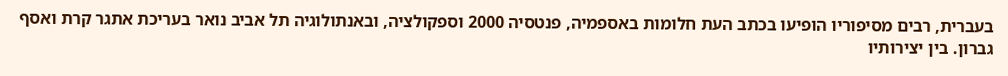בעברית, רבים מסיפוריו הופיעו בכתב העת חלומות באספמיה, פנטסיה 2000 וספקולציה, ובאנתולוגיה תל אביב נואר בעריכת אתגר קרת ואסף גברון. בין יצירותיו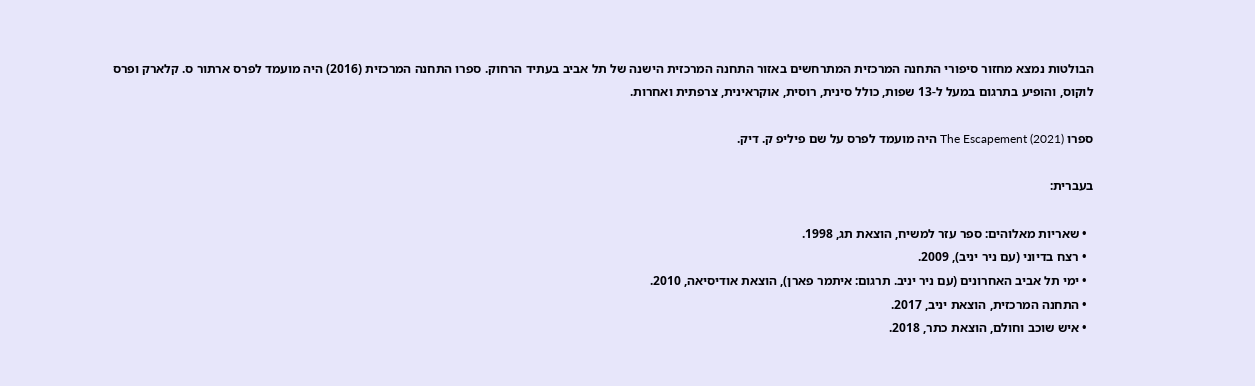הבולטות נמצא מחזור סיפורי התחנה המרכזית המתרחשים באזור התחנה המרכזית הישנה של תל אביב בעתיד הרחוק. ספרו התחנה המרכזית (2016) היה מועמד לפרס ארתור ס. קלארק ופרס לוקוס, והופיע בתרגום במעל ל-13 שפות, כולל סינית, רוסית, אוקראינית, צרפתית ואחרות.

ספרו The Escapement (2021) היה מועמד לפרס על שם פיליפ ק. דיק.

בעברית:

  • שאריות מאלוהים: ספר עזר למשיח, הוצאת תג, 1998.
  • רצח בדיוני (עם ניר יניב), 2009.
  • ימי תל אביב האחרונים (עם ניר יניב. תרגום: איתמר פארן), הוצאת אודיסיאה, 2010.
  • התחנה המרכזית, הוצאת יניב, 2017.
  • איש שוכב וחולם, הוצאת כתר, 2018.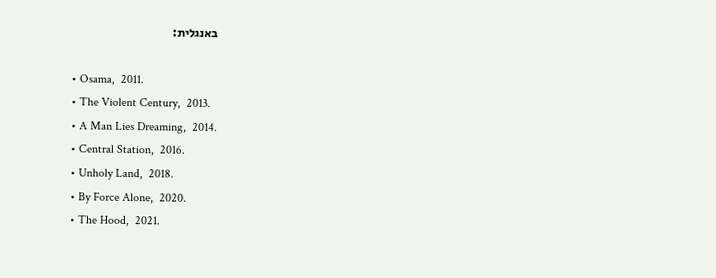באנגלית:

  • Osama,  2011.
  • The Violent Century,  2013.
  • A Man Lies Dreaming,  2014.
  • Central Station,  2016.
  • Unholy Land,  2018.
  • By Force Alone,  2020.
  • The Hood,  2021.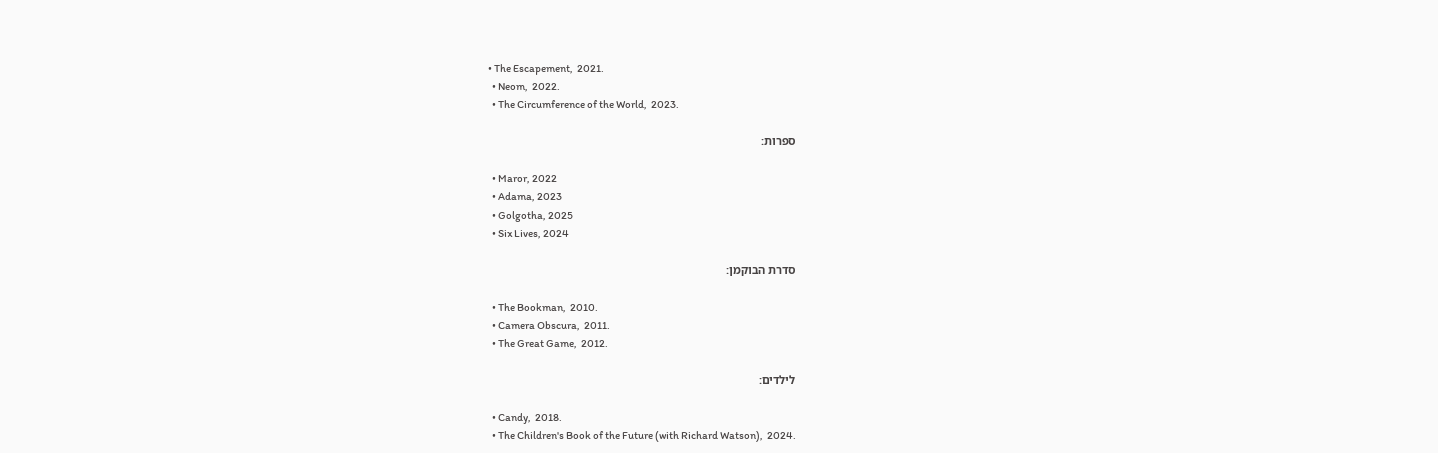• The Escapement,  2021.
  • Neom,  2022.
  • The Circumference of the World,  2023.

ספרות:

  • Maror, 2022
  • Adama, 2023
  • Golgotha, 2025
  • Six Lives, 2024

סדרת הבוקמן:

  • The Bookman,  2010.
  • Camera Obscura,  2011.
  • The Great Game,  2012.

לילדים:

  • Candy,  2018.
  • The Children's Book of the Future (with Richard Watson),  2024.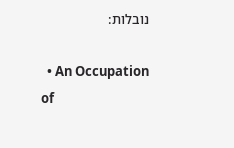נובלות:

  • An Occupation of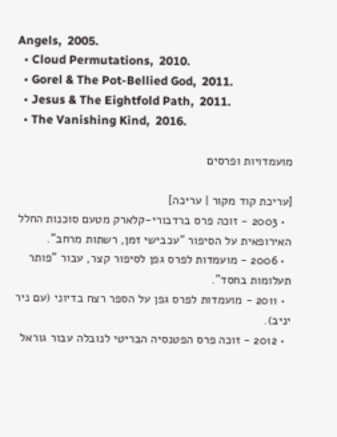Angels,  2005.
  • Cloud Permutations,  2010.
  • Gorel & The Pot-Bellied God,  2011.
  • Jesus & The Eightfold Path,  2011.
  • The Vanishing Kind,  2016.

מועמדויות ופרסים

[עריכת קוד מקור | עריכה]
  • 2003 - זוכה פרס ברדבורי-קלארק מטעם סוכנות החלל האירופאית על הסיפור "עכבישי זמן, רשתות מרחב".
  • 2006 - מועמדות לפרס גפן לסיפור קצר, עבור "פותר תעלומות בחסד".
  • 2011 - מועמדות לפרס גפן על הספר רצח בדיוני (עם ניר יניב).
  • 2012 - זוכה פרס הפטנסיה הבריטי לנובלה עבור גוראל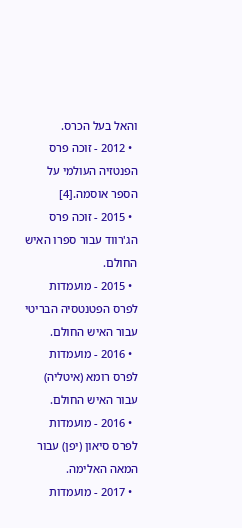והאל בעל הכרס.
  • 2012 - זוכה פרס הפנטזיה העולמי על הספר אוסמה.[4]
  • 2015 - זוכה פרס הג'רווד עבור ספרו האיש החולם.
  • 2015 - מועמדות לפרס הפטנטסיה הבריטי עבור האיש החולם.
  • 2016 - מועמדות לפרס רומא (איטליה) עבור האיש החולם.
  • 2016 - מועמדות לפרס סיאון (יפן) עבור המאה האלימה.
  • 2017 - מועמדות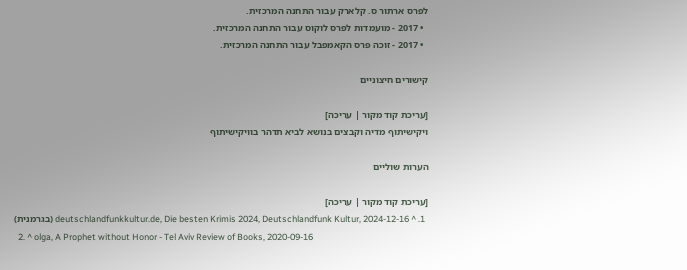לפרס ארתור ס. קלארק עבור התחנה המרכזית.
  • 2017 - מועמדות לפרס לוקוס עבור התחנה המרכזית.
  • 2017 - זוכה פרס הקאמפבל עבור התחנה המרכזית.

קישורים חיצוניים

[עריכת קוד מקור | עריכה]
ויקישיתוף מדיה וקבצים בנושא לביא תדהר בוויקישיתוף

הערות שוליים

[עריכת קוד מקור | עריכה]
  1. ^ deutschlandfunkkultur.de, Die besten Krimis 2024, Deutschlandfunk Kultur, 2024-12-16 (בגרמנית)
  2. ^ olga, A Prophet without Honor - Tel Aviv Review of Books, 2020-09-16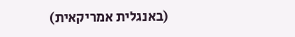(באנגלית אמריקאית)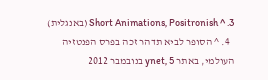3. ^ Short Animations, Positronish (באנגלית)
  4. ^ הסופר לביא תדהר זכה בפרס הפנטזיה העולמי, באתר ynet, 5 בנובמבר 2012